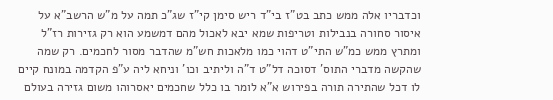וכדבריו אלה ממש כתב בט"ז בי"ד ריש סימן קי"ז שג"כ תמה על מ"ש הרשב"א על איסור סחורה בנבילות וטריפות שמא יבא לאכול מהם דמשמע הוא רק גזירות רז"ל ומתרץ ממש כמ"ש התי"ט דהוי כמו מלאכות חש"מ שהדבר מסור לחכמים. רק שמה שהקשה מדברי התוס' דסוכה דל"ט ד"ה וליתיב וכו' וניחא ליה ע"פ הקדמה במונח קיים לו דכל שהתירה תורה בפירוש א"א לומר בו כלל שחכמים יאסרוהו משום גזירה בעולם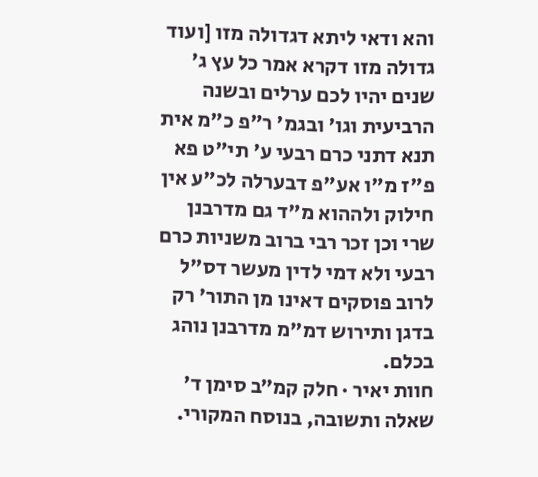והא ודאי ליתא דגדולה מזו [ועוד גדולה מזו דקרא אמר כל עץ ג' שנים יהיו לכם ערלים ובשנה הרביעית וגו' ובגמ' ר"פ כ"מ אית תנא דתני כרם רבעי ע' תי"ט פא פ"ז מ"ו אע"פ דבערלה לכ"ע אין חילוק ולההוא מ"ד גם מדרבנן שרי וכן זכר רבי ברוב משניות כרם רבעי ולא דמי לדין מעשר דס"ל לרוב פוסקים דאינו מן התור' רק בדגן ותירוש דמ"מ מדרבנן נוהג בכלם.
חוות יאיר · חלק קמ״ב סימן ד׳
שאלה ותשובה, בנוסח המקורי.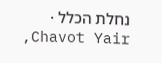נחלת הכלל · Chavot Yair,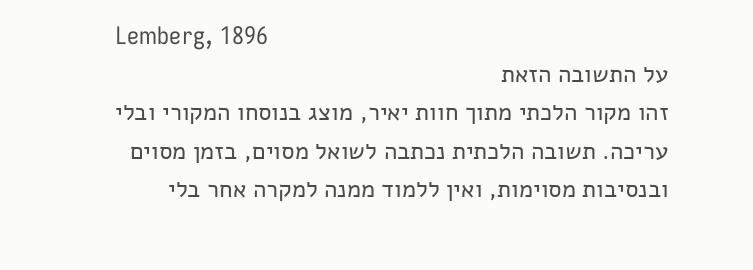Lemberg, 1896
על התשובה הזאת
זהו מקור הלכתי מתוך חוות יאיר, מוצג בנוסחו המקורי ובלי עריכה. תשובה הלכתית נכתבה לשואל מסוים, בזמן מסוים ובנסיבות מסוימות, ואין ללמוד ממנה למקרה אחר בלי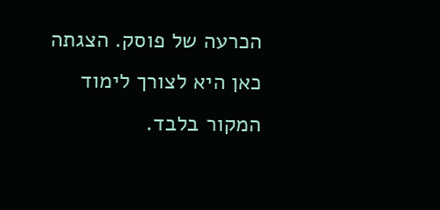הכרעה של פוסק. הצגתה כאן היא לצורך לימוד המקור בלבד.